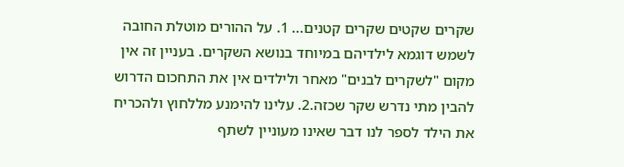שקרים שקטים שקרים קטנים... 1. על ההורים מוטלת החובה לשמש דוגמא לילדיהם במיוחד בנושא השקרים. בעניין זה אין מקום "לשקרים לבנים" מאחר ולילדים אין את התחכום הדרוש להבין מתי נדרש שקר שכזה.2. עלינו להימנע מללחוץ ולהכריח את הילד לספר לנו דבר שאינו מעוניין לשתף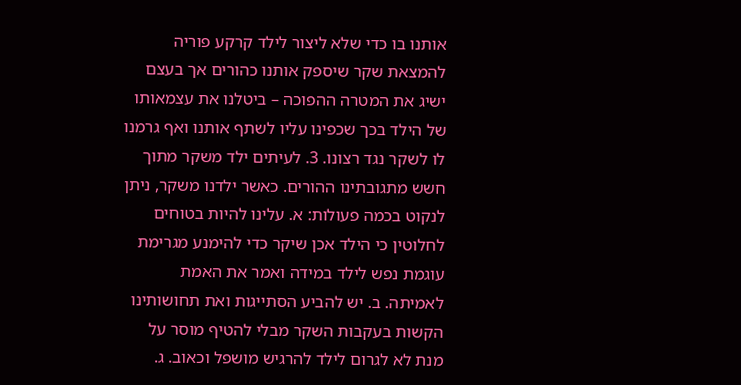אותנו בו כדי שלא ליצור לילד קרקע פוריה להמצאת שקר שיספק אותנו כהורים אך בעצם ישיג את המטרה ההפוכה – ביטלנו את עצמאותו של הילד בכך שכפינו עליו לשתף אותנו ואף גרמנו לו לשקר נגד רצונו. 3. לעיתים ילד משקר מתוך חשש מתגובתינו ההורים. כאשר ילדנו משקר, ניתן לנקוט בכמה פעולות: א. עלינו להיות בטוחים לחלוטין כי הילד אכן שיקר כדי להימנע מגרימת עוגמת נפש לילד במידה ואמר את האמת לאמיתה. ב. יש להביע הסתייגות ואת תחושותינו הקשות בעקבות השקר מבלי להטיף מוסר על מנת לא לגרום לילד להרגיש מושפל וכאוב. ג.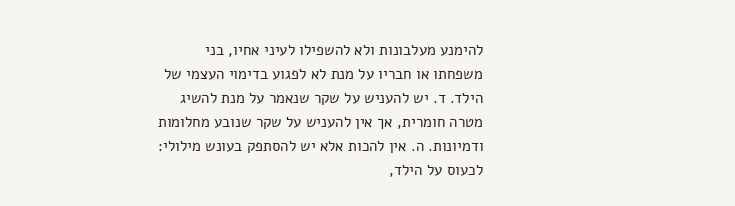להימנע מעלבונות ולא להשפילו לעיני אחיו, בני משפחתו או חבריו על מנת לא לפגוע בדימוי העצמי של הילד. ד. יש להעניש על שקר שנאמר על מנת להשיג מטרה חומרית, אך אין להעניש על שקר שנובע מחלומות ודמיונות. ה. אין להכות אלא יש להסתפק בעונש מילולי: לכעוס על הילד,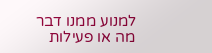למנוע ממנו דבר מה או פעילות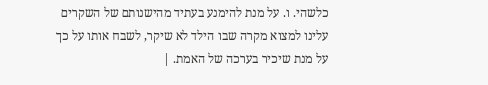כלשהי. ו. על מנת להימנע בעתיד מהישנותם של השקרים עלינו למצוא מקרה שבו הילד לא שיקר, לשבח אותו על כך על מנת שיכיר בערכה של האמת. |